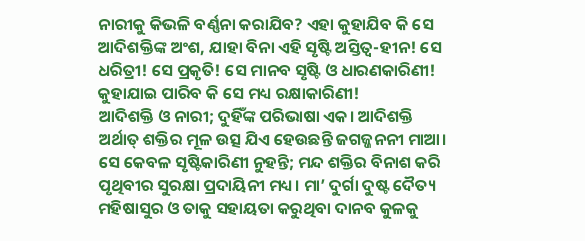ନାରୀକୁ କିଭଳି ବର୍ଣ୍ଣନା କରାଯିବ? ଏହା କୁହାଯିବ କି ସେ ଆଦିଶକ୍ତିଙ୍କ ଅଂଶ, ଯାହା ବିନା ଏହି ସୃଷ୍ଟି ଅସ୍ତିତ୍ବ-ହୀନ! ସେ ଧରିତ୍ରୀ! ସେ ପ୍ରକୃତି! ସେ ମାନବ ସୃଷ୍ଟି ଓ ଧାରଣକାରିଣୀ! କୁହାଯାଇ ପାରିବ କି ସେ ମଧ୍ୟ ରକ୍ଷାକାରିଣୀ!
ଆଦିଶକ୍ତି ଓ ନାରୀ; ଦୁହିଁଙ୍କ ପରିଭାଷା ଏକ। ଆଦିଶକ୍ତି ଅର୍ଥାତ୍ ଶକ୍ତିର ମୂଳ ଉତ୍ସ ଯିଏ ହେଉଛନ୍ତି ଜଗଜ୍ଜନନୀ ମାଆ। ସେ କେବଳ ସୃଷ୍ଟିକାରିଣୀ ନୁହନ୍ତି; ମନ୍ଦ ଶକ୍ତିର ବିନାଶ କରି ପୃଥିବୀର ସୁରକ୍ଷା ପ୍ରଦାୟିନୀ ମଧ୍ୟ। ମା’ ଦୁର୍ଗା ଦୁଷ୍ଟ ଦୈତ୍ୟ ମହିଷାସୁର ଓ ତାକୁ ସହାୟତା କରୁଥିବା ଦାନବ କୁଳକୁ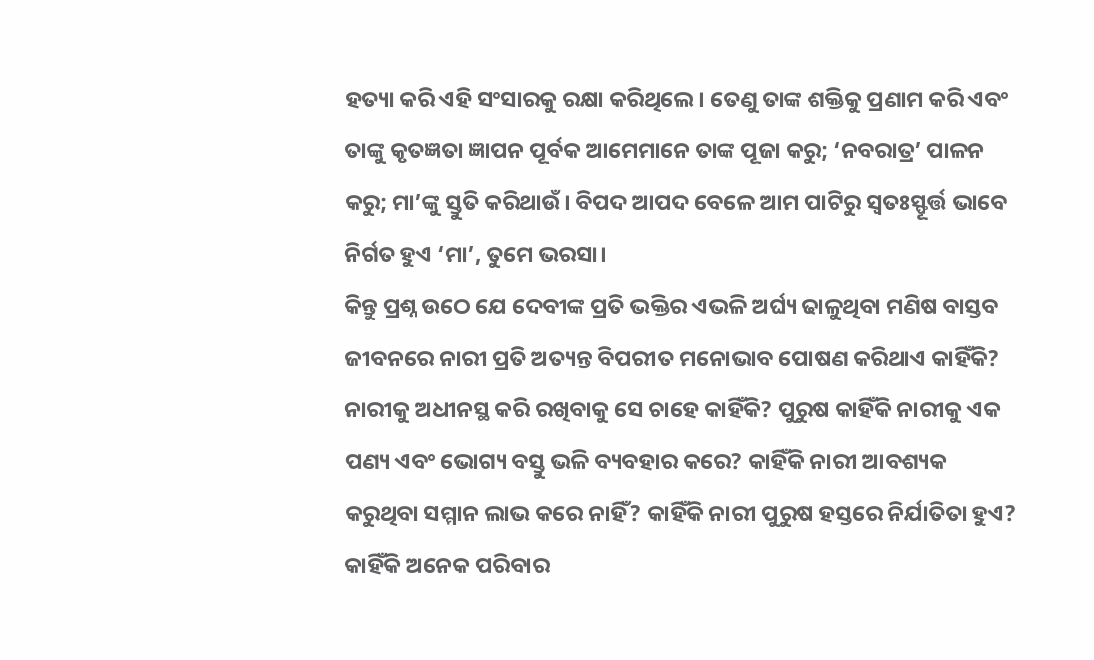ହତ୍ୟା କରି ଏହି ସଂସାରକୁ ରକ୍ଷା କରିଥିଲେ। ତେଣୁ ତାଙ୍କ ଶକ୍ତିକୁ ପ୍ରଣାମ କରି ଏବଂ ତାଙ୍କୁ କୃତଜ୍ଞତା ଜ୍ଞାପନ ପୂର୍ବକ ଆମେମାନେ ତାଙ୍କ ପୂଜା କରୁ; ‘ନବରାତ୍ର’ ପାଳନ କରୁ; ମା’ଙ୍କୁ ସ୍ତୁତି କରିଥାଉଁ। ବିପଦ ଆପଦ ବେଳେ ଆମ ପାଟିରୁ ସ୍ବତଃସ୍ଫୂର୍ତ୍ତ ଭାବେ ନିର୍ଗତ ହୁଏ ‘ମା’, ତୁମେ ଭରସା।
କିନ୍ତୁ ପ୍ରଶ୍ନ ଉଠେ ଯେ ଦେବୀଙ୍କ ପ୍ରତି ଭକ୍ତିର ଏଭଳି ଅର୍ଘ୍ୟ ଢାଳୁଥିବା ମଣିଷ ବାସ୍ତବ ଜୀବନରେ ନାରୀ ପ୍ରତି ଅତ୍ୟନ୍ତ ବିପରୀତ ମନୋଭାବ ପୋଷଣ କରିଥାଏ କାହିଁକି? ନାରୀକୁ ଅଧୀନସ୍ଥ କରି ରଖିବାକୁ ସେ ଚାହେ କାହିଁକି? ପୁରୁଷ କାହିଁକି ନାରୀକୁ ଏକ ପଣ୍ୟ ଏବଂ ଭୋଗ୍ୟ ବସ୍ତୁ ଭଳି ବ୍ୟବହାର କରେ? କାହିଁକି ନାରୀ ଆବଶ୍ୟକ କରୁଥିବା ସମ୍ମାନ ଲାଭ କରେ ନାହିଁ? କାହିଁକି ନାରୀ ପୁରୁଷ ହସ୍ତରେ ନିର୍ଯାତିତା ହୁଏ? କାହିଁକି ଅନେକ ପରିବାର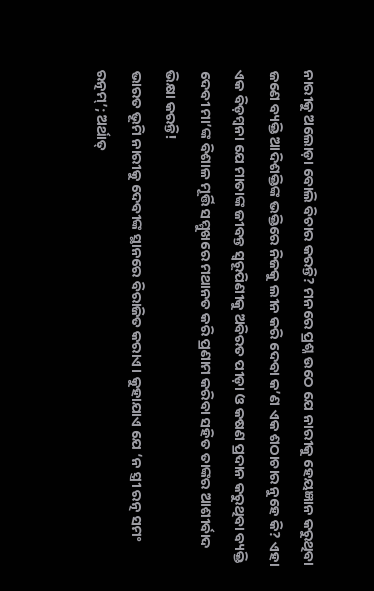ନାରୀକୁ ଅଲୋଡ଼ା ବୋଲି ବିଚାର କରନ୍ତି? ମନରେ ପ୍ରଶ୍ନ ଉଠେ ଯେ ନାରୀକୁ ହେୟଜ୍ଞାନ କରୁଥିବା ଜଣେ ବ୍ୟକ୍ତି ଆଦିଶକ୍ତିଙ୍କ ଭକ୍ତିରେ ନିଜକୁ ଲୀନ କରି ଦେବା କ’ଣ ଏକ ଶଠାଚାର ନୁହେ କି? ଏହା ଏକ ବିଡ଼ମ୍ବନା ଯେ ମାତାଙ୍କ ଜୀବନ୍ତ ସ୍ୱରୂପିଣୀକୁ ଅବିରତ ପୀଡ଼ା ଓ କଷଣ ପ୍ରଦାନ କରୁଥିବା ବ୍ୟକ୍ତି ଦେବୀ ମା’ଙ୍କ ବିଶାଳ ମୂର୍ତ୍ତି ସମ୍ମୁଖରେ ମଥାନତ କରି ପ୍ରଣାମ କରିବା ସହିତ ତାଙ୍କର ଆଶୀର୍ବାଦ ଭିକ୍ଷା କରନ୍ତି!
ଭାରତ ଭୂମି ନାରୀକୁ ଦେବୀଙ୍କ ସ୍ଥାନରେ ବିରାଜିତ କରାଏ। କୁହାଯାଏ ଯେ ‘ନ ସ୍ତ୍ରୀ ରତ୍ନ ସମଂ ରତ୍ନମ୍’; ଅର୍ଥାତ୍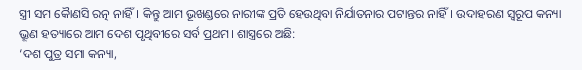ସ୍ତ୍ରୀ ସମ କୋୖଣସି ରତ୍ନ ନାହିଁ। କିନ୍ତୁ ଆମ ଭୂଖଣ୍ଡରେ ନାରୀଙ୍କ ପ୍ରତି ହେଉଥିବା ନିର୍ଯାତନାର ପଟାନ୍ତର ନାହିଁ। ଉଦାହରଣ ସ୍ବରୂପ କନ୍ୟା ଭ୍ରୂଣ ହତ୍ୟାରେ ଆମ ଦେଶ ପୃଥିବୀରେ ସର୍ବ ପ୍ରଥମ। ଶାସ୍ତ୍ରରେ ଅଛି:
‘ଦଶ ପୁତ୍ର ସମା କନ୍ୟା,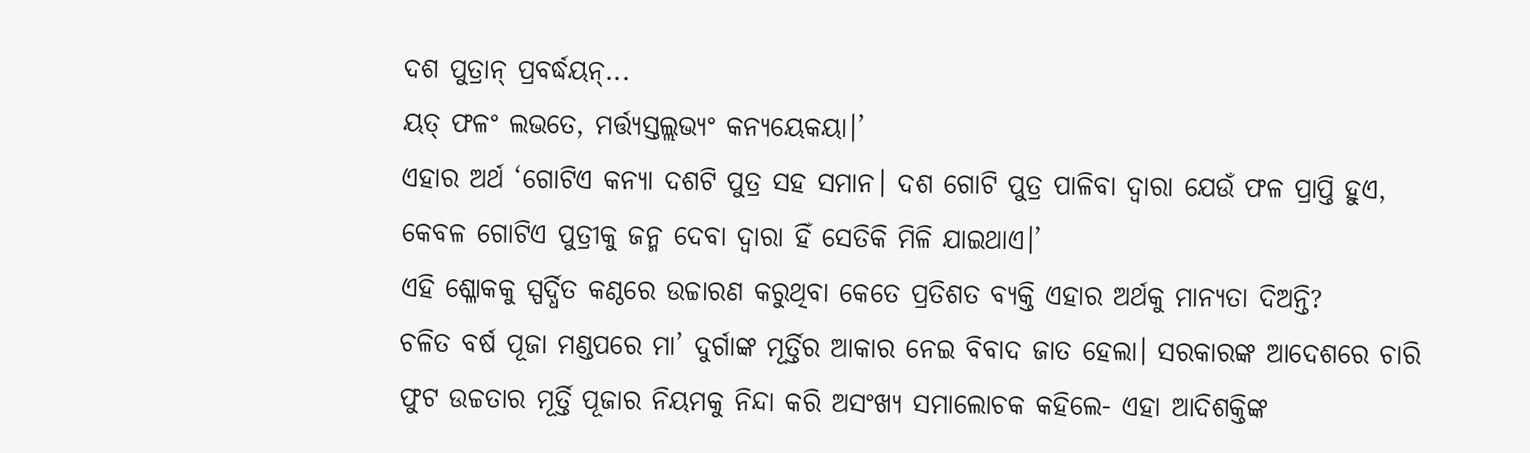ଦଶ ପୁତ୍ରାନ୍ ପ୍ରବର୍ଦ୍ଧୟନ୍...
ୟତ୍ ଫଳଂ ଲଭତେ, ମର୍ତ୍ତ୍ୟସ୍ତଲ୍ଲଭ୍ୟଂ କନ୍ୟୟେକୟା।’
ଏହାର ଅର୍ଥ ‘ଗୋଟିଏ କନ୍ୟା ଦଶଟି ପୁତ୍ର ସହ ସମାନ। ଦଶ ଗୋଟି ପୁତ୍ର ପାଳିବା ଦ୍ୱାରା ଯେଉଁ ଫଳ ପ୍ରାପ୍ତି ହୁଏ, କେବଳ ଗୋଟିଏ ପୁତ୍ରୀକୁ ଜନ୍ମ ଦେବା ଦ୍ୱାରା ହିଁ ସେତିକି ମିଳି ଯାଇଥାଏ।’
ଏହି ଶ୍ଳୋକକୁ ସ୍ପର୍ଦ୍ଧିତ କଣ୍ଠରେ ଉଚ୍ଚାରଣ କରୁଥିବା କେତେ ପ୍ରତିଶତ ବ୍ୟକ୍ତି ଏହାର ଅର୍ଥକୁ ମାନ୍ୟତା ଦିଅନ୍ତି?
ଚଳିତ ବର୍ଷ ପୂଜା ମଣ୍ଡପରେ ମା’ ଦୁର୍ଗାଙ୍କ ମୂର୍ତ୍ତିର ଆକାର ନେଇ ବିବାଦ ଜାତ ହେଲା। ସରକାରଙ୍କ ଆଦେଶରେ ଚାରି ଫୁଟ ଉଚ୍ଚତାର ମୂର୍ତ୍ତି ପୂଜାର ନିୟମକୁ ନିନ୍ଦା କରି ଅସଂଖ୍ୟ ସମାଲୋଚକ କହିଲେ- ଏହା ଆଦିଶକ୍ତିଙ୍କ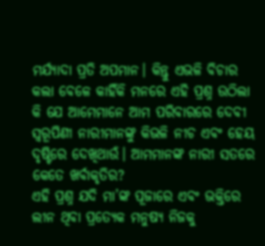ମର୍ଯ୍ୟାଦା ପ୍ରତି ଅପମାନ। କିନ୍ତୁ ଏଭଳି ବିଚାର କଲା ବେଳେ କାହିଁକି ମନରେ ଏହି ପ୍ରଶ୍ନ ଉଠିଲା କି ଯେ ଆମେମାନେ ଆମ ପରିବାରରେ ଦେବୀ ସ୍ବରୂପିଣୀ ନାରୀମାନଙ୍କୁ କିଭଳି ନୀଚ ଏବଂ ହେୟ ଦୃଷ୍ଟିରେ ଦେଖିଥାଉଁ। ଆମମାନଙ୍କ ନାରୀ ସତରେ କେତେ ଖର୍ବାକୃତିର?
ଏହି ପ୍ରଶ୍ନ ଯଦି ମା’ଙ୍କ ପୂଜାରେ ଏବଂ ଭକ୍ତିରେ ଲୀନ ଥିବା ପ୍ରତ୍ୟେକ ମନୁଷ୍ୟ ନିଜକୁ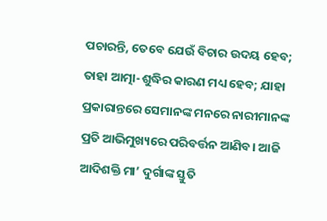ପଚାରନ୍ତି, ତେବେ ଯେଉଁ ବିଚାର ଉଦୟ ହେବ; ତାହା ଆତ୍ମା-ଶୁଦ୍ଧିର କାରଣ ମଧ୍ୟ ହେବ; ଯାହା ପ୍ରକାରାନ୍ତରେ ସେମାନଙ୍କ ମନରେ ନାରୀମାନଙ୍କ ପ୍ରତି ଆଭିମୁଖ୍ୟରେ ପରିବର୍ତ୍ତନ ଆଣିବ। ଆଜି ଆଦିଶକ୍ତି ମା’ ଦୁର୍ଗାଙ୍କ ସ୍ତୁତି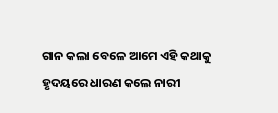ଗାନ କଲା ବେଳେ ଆମେ ଏହି କଥାକୁ ହୃଦୟରେ ଧାରଣ କଲେ ନାରୀ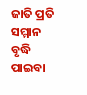ଜାତି ପ୍ରତି ସମ୍ମାନ ବୃଦ୍ଧି ପାଇବା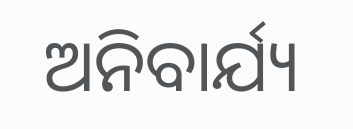ଅନିବାର୍ଯ୍ୟ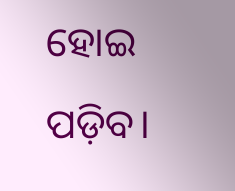ହୋଇ ପଡ଼ିବ।